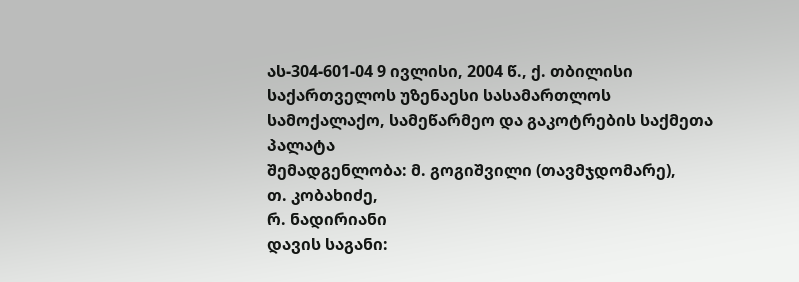ას-304-601-04 9 ივლისი, 2004 წ., ქ. თბილისი
საქართველოს უზენაესი სასამართლოს სამოქალაქო, სამეწარმეო და გაკოტრების საქმეთა პალატა
შემადგენლობა: მ. გოგიშვილი (თავმჯდომარე),
თ. კობახიძე,
რ. ნადირიანი
დავის საგანი: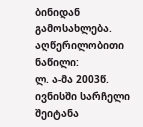ბინიდან გამოსახლება.
აღწერილობითი ნაწილი:
ლ. ა-მა 2003წ. ივნისში სარჩელი შეიტანა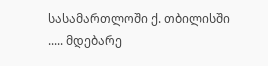სასამართლოში ქ. თბილისში ..... მდებარე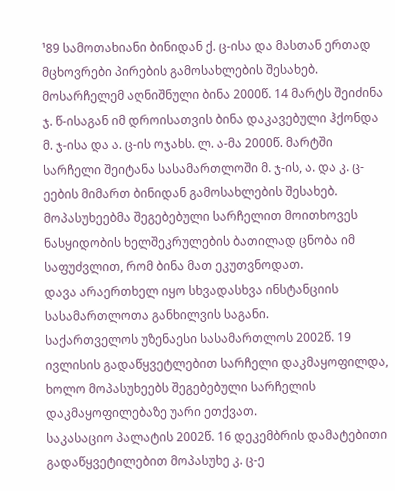¹89 სამოთახიანი ბინიდან ქ. ც-ისა და მასთან ერთად მცხოვრები პირების გამოსახლების შესახებ.
მოსარჩელემ აღნიშნული ბინა 2000წ. 14 მარტს შეიძინა ჯ. წ-ისაგან იმ დროისათვის ბინა დაკავებული ჰქონდა მ. ჯ-ისა და ა. ც-ის ოჯახს. ლ. ა-მა 2000წ. მარტში სარჩელი შეიტანა სასამართლოში მ. ჯ-ის, ა. და კ. ც-ეების მიმართ ბინიდან გამოსახლების შესახებ. მოპასუხეებმა შეგებებული სარჩელით მოითხოვეს ნასყიდობის ხელშეკრულების ბათილად ცნობა იმ საფუძვლით, რომ ბინა მათ ეკუთვნოდათ.
დავა არაერთხელ იყო სხვადასხვა ინსტანციის სასამართლოთა განხილვის საგანი.
საქართველოს უზენაესი სასამართლოს 2002წ. 19 ივლისის გადაწყვეტლებით სარჩელი დაკმაყოფილდა, ხოლო მოპასუხეებს შეგებებული სარჩელის დაკმაყოფილებაზე უარი ეთქვათ.
საკასაციო პალატის 2002წ. 16 დეკემბრის დამატებითი გადაწყვეტილებით მოპასუხე კ. ც-ე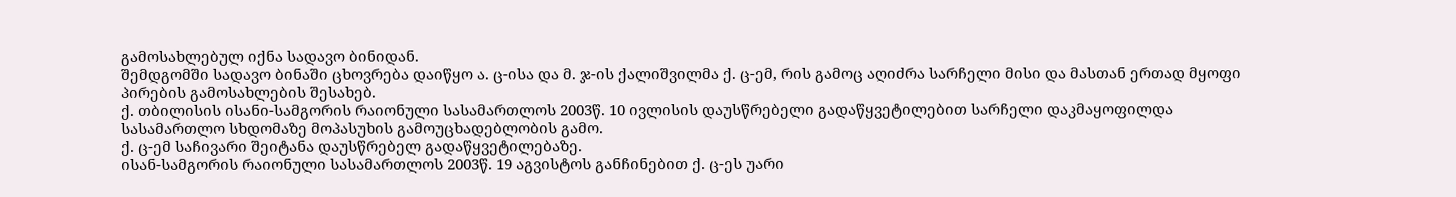გამოსახლებულ იქნა სადავო ბინიდან.
შემდგომში სადავო ბინაში ცხოვრება დაიწყო ა. ც-ისა და მ. ჯ-ის ქალიშვილმა ქ. ც-ემ, რის გამოც აღიძრა სარჩელი მისი და მასთან ერთად მყოფი პირების გამოსახლების შესახებ.
ქ. თბილისის ისანი-სამგორის რაიონული სასამართლოს 2003წ. 10 ივლისის დაუსწრებელი გადაწყვეტილებით სარჩელი დაკმაყოფილდა სასამართლო სხდომაზე მოპასუხის გამოუცხადებლობის გამო.
ქ. ც-ემ საჩივარი შეიტანა დაუსწრებელ გადაწყვეტილებაზე.
ისან-სამგორის რაიონული სასამართლოს 2003წ. 19 აგვისტოს განჩინებით ქ. ც-ეს უარი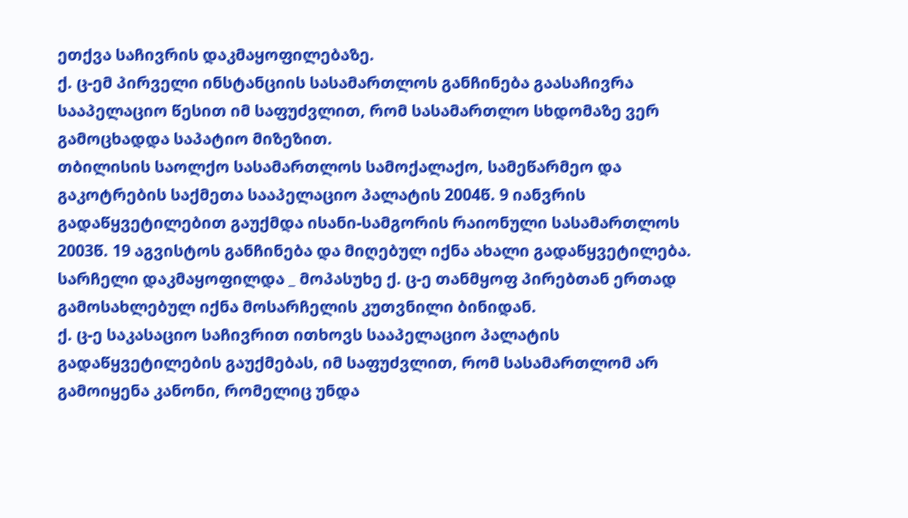ეთქვა საჩივრის დაკმაყოფილებაზე.
ქ. ც-ემ პირველი ინსტანციის სასამართლოს განჩინება გაასაჩივრა სააპელაციო წესით იმ საფუძვლით, რომ სასამართლო სხდომაზე ვერ გამოცხადდა საპატიო მიზეზით.
თბილისის საოლქო სასამართლოს სამოქალაქო, სამეწარმეო და გაკოტრების საქმეთა სააპელაციო პალატის 2004წ. 9 იანვრის გადაწყვეტილებით გაუქმდა ისანი-სამგორის რაიონული სასამართლოს 2003წ. 19 აგვისტოს განჩინება და მიღებულ იქნა ახალი გადაწყვეტილება. სარჩელი დაკმაყოფილდა _ მოპასუხე ქ. ც-ე თანმყოფ პირებთან ერთად გამოსახლებულ იქნა მოსარჩელის კუთვნილი ბინიდან.
ქ. ც-ე საკასაციო საჩივრით ითხოვს სააპელაციო პალატის გადაწყვეტილების გაუქმებას, იმ საფუძვლით, რომ სასამართლომ არ გამოიყენა კანონი, რომელიც უნდა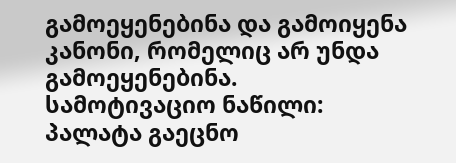გამოეყენებინა და გამოიყენა კანონი, რომელიც არ უნდა გამოეყენებინა.
სამოტივაციო ნაწილი:
პალატა გაეცნო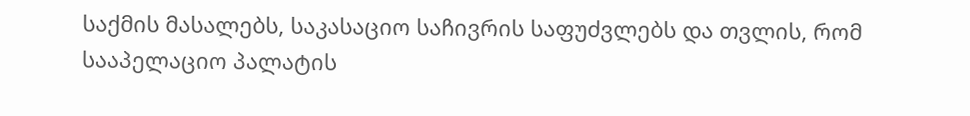საქმის მასალებს, საკასაციო საჩივრის საფუძვლებს და თვლის, რომ სააპელაციო პალატის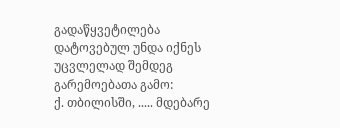გადაწყვეტილება დატოვებულ უნდა იქნეს უცვლელად შემდეგ გარემოებათა გამო:
ქ. თბილისში, ..... მდებარე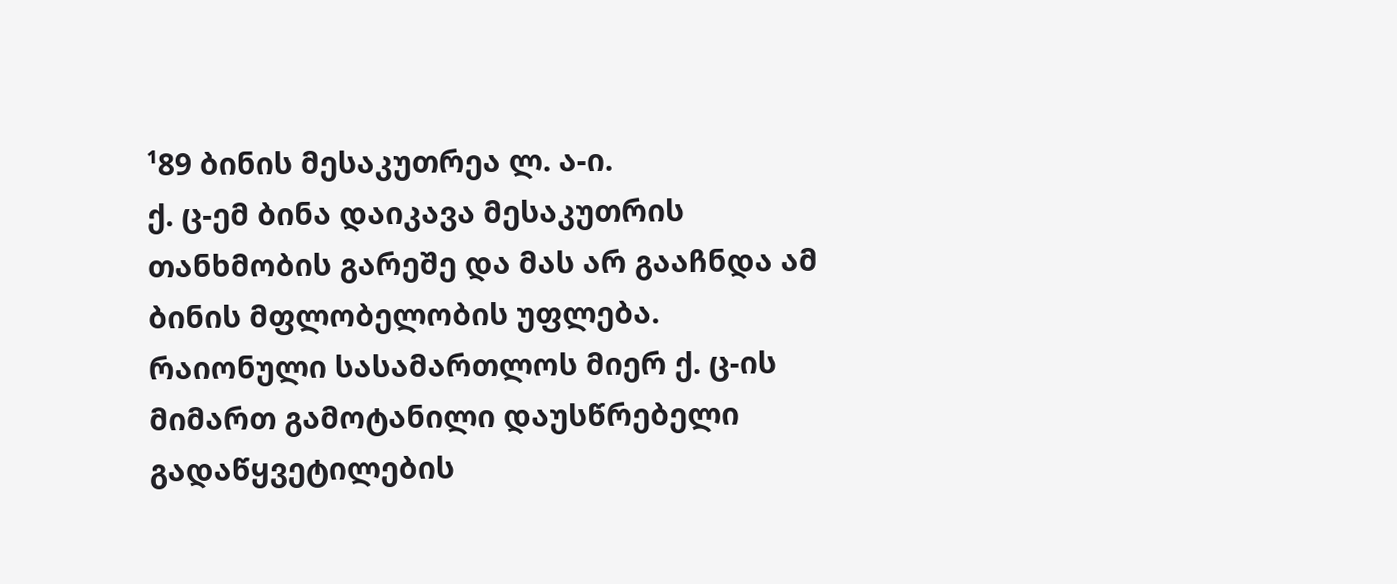¹89 ბინის მესაკუთრეა ლ. ა-ი.
ქ. ც-ემ ბინა დაიკავა მესაკუთრის თანხმობის გარეშე და მას არ გააჩნდა ამ ბინის მფლობელობის უფლება.
რაიონული სასამართლოს მიერ ქ. ც-ის მიმართ გამოტანილი დაუსწრებელი გადაწყვეტილების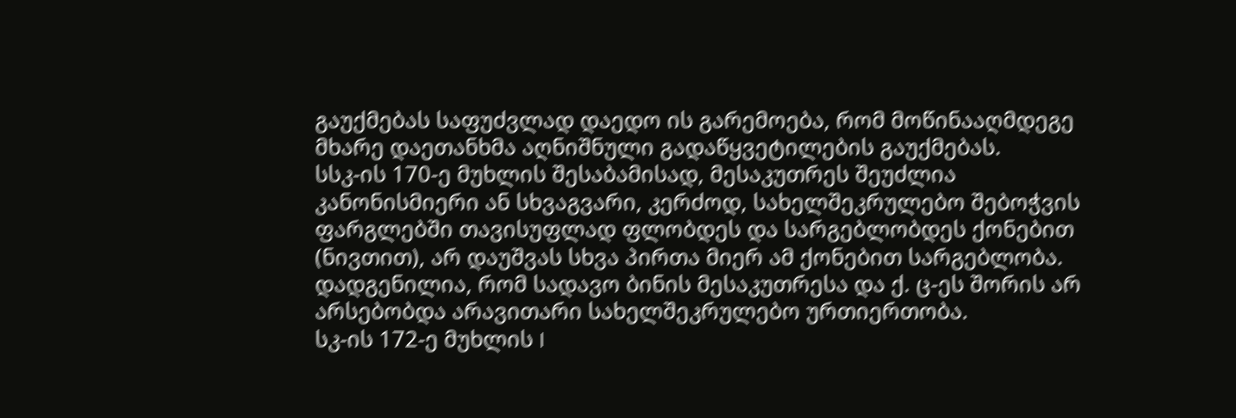გაუქმებას საფუძვლად დაედო ის გარემოება, რომ მოწინააღმდეგე მხარე დაეთანხმა აღნიშნული გადაწყვეტილების გაუქმებას.
სსკ-ის 170-ე მუხლის შესაბამისად, მესაკუთრეს შეუძლია კანონისმიერი ან სხვაგვარი, კერძოდ, სახელშეკრულებო შებოჭვის ფარგლებში თავისუფლად ფლობდეს და სარგებლობდეს ქონებით (ნივთით), არ დაუშვას სხვა პირთა მიერ ამ ქონებით სარგებლობა.
დადგენილია, რომ სადავო ბინის მესაკუთრესა და ქ. ც-ეს შორის არ არსებობდა არავითარი სახელშეკრულებო ურთიერთობა.
სკ-ის 172-ე მუხლის I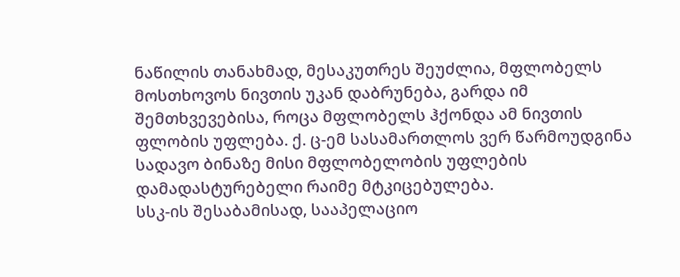ნაწილის თანახმად, მესაკუთრეს შეუძლია, მფლობელს მოსთხოვოს ნივთის უკან დაბრუნება, გარდა იმ შემთხვევებისა, როცა მფლობელს ჰქონდა ამ ნივთის ფლობის უფლება. ქ. ც-ემ სასამართლოს ვერ წარმოუდგინა სადავო ბინაზე მისი მფლობელობის უფლების დამადასტურებელი რაიმე მტკიცებულება.
სსკ-ის შესაბამისად, სააპელაციო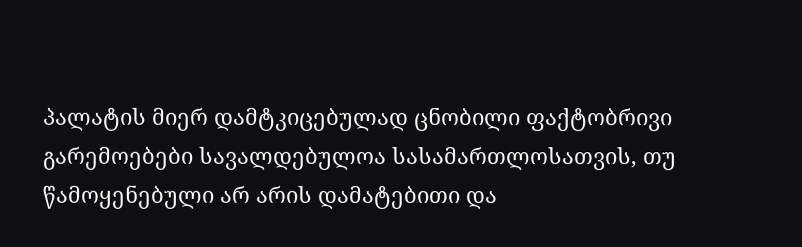პალატის მიერ დამტკიცებულად ცნობილი ფაქტობრივი გარემოებები სავალდებულოა სასამართლოსათვის, თუ წამოყენებული არ არის დამატებითი და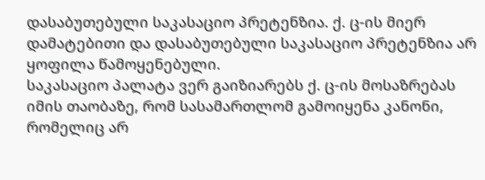დასაბუთებული საკასაციო პრეტენზია. ქ. ც-ის მიერ დამატებითი და დასაბუთებული საკასაციო პრეტენზია არ ყოფილა წამოყენებული.
საკასაციო პალატა ვერ გაიზიარებს ქ. ც-ის მოსაზრებას იმის თაობაზე, რომ სასამართლომ გამოიყენა კანონი, რომელიც არ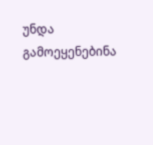უნდა გამოეყენებინა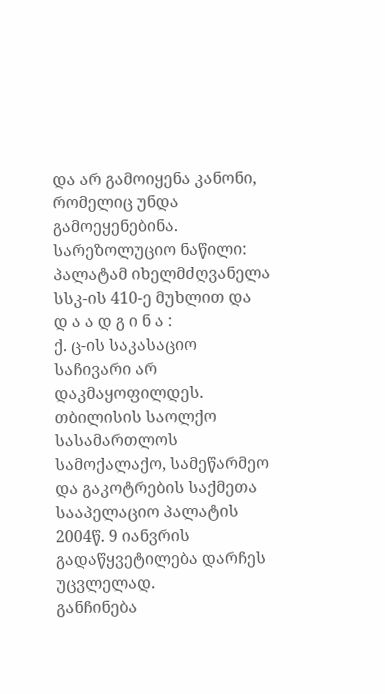და არ გამოიყენა კანონი, რომელიც უნდა გამოეყენებინა.
სარეზოლუციო ნაწილი:
პალატამ იხელმძღვანელა სსკ-ის 410-ე მუხლით და
დ ა ა დ გ ი ნ ა :
ქ. ც-ის საკასაციო საჩივარი არ დაკმაყოფილდეს.
თბილისის საოლქო სასამართლოს სამოქალაქო, სამეწარმეო და გაკოტრების საქმეთა სააპელაციო პალატის 2004წ. 9 იანვრის გადაწყვეტილება დარჩეს უცვლელად.
განჩინება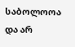საბოლოოა და არ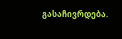გასაჩივრდება.